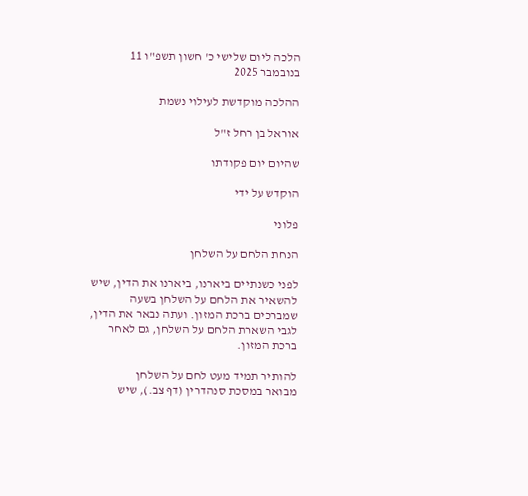הלכה ליום שלישי כ' חשון תשפ"ו 11 בנובמבר 2025

ההלכה מוקדשת לעילוי נשמת

אוראל בן רחל ז"ל

שהיום יום פקודתו

הוקדש על ידי

פלוני

הנחת הלחם על השלחן

לפני כשנתיים ביארנו, ביארנו את הדין, שיש להשאיר את הלחם על השלחן בשעה שמברכים ברכת המזון. ועתה נבאר את הדין, לגבי השארת הלחם על השלחן, גם לאחר ברכת המזון.

להותיר תמיד מעט לחם על השלחן
מבואר במסכת סנהדרין (דף צב.), שיש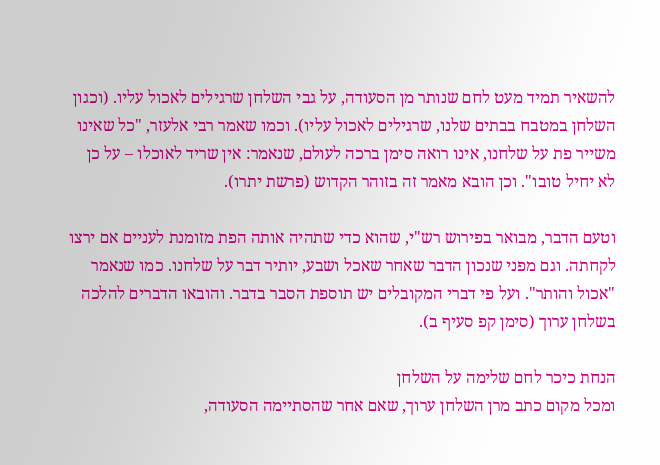להשאיר תמיד מעט לחם שנותר מן הסעודה, על גבי השלחן שרגילים לאכול עליו. (וכגון השלחן במטבח בבתים שלנו, שרגילים לאכול עליו). וכמו שאמר רבי אלעזר, "כל שאינו משייר פת על שלחנו, אינו רואה סימן ברכה לעולם, שנאמר: אין שריד לאוכלו – על כן לא יחיל טובו". וכן הובא מאמר זה בזוהר הקדוש (פרשת יתרו).

וטעם הדבר, מבואר בפירוש רש"י, שהוא כדי שתהיה אותה הפת מזומנת לעניים אם ירצו לקחתה. וגם מפני שנכון הדבר שאחר שאכל ושבע, יותיר דבר על שלחנו. כמו שנאמר "אכול והותר". ועל פי דברי המקובלים יש תוספת הסבר בדבר. והובאו הדברים להלכה בשלחן ערוך (סימן קפ סעיף ב).

הנחת כיכר לחם שלימה על השלחן
ומכל מקום כתב מרן השלחן ערוך, שאם אחר שהסתיימה הסעודה,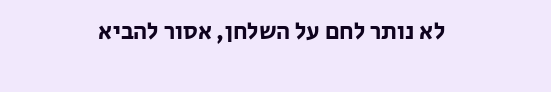לא נותר לחם על השלחן, אסור להביא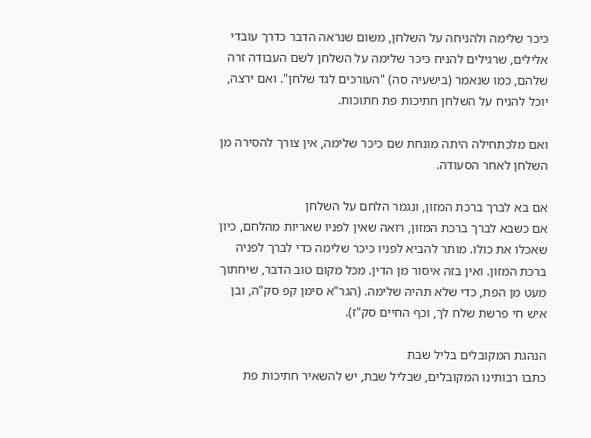כיכר שלימה ולהניחה על השלחן, משום שנראה הדבר כדרך עובדי אלילים, שרגילים להניח כיכר שלימה על השלחן לשם העבודה זרה שלהם, כמו שנאמר (בישעיה סה) "העורכים לגד שלחן". ואם ירצה, יוכל להניח על השלחן חתיכות פת חתוכות.

ואם מלכתחילה היתה מונחת שם כיכר שלימה, אין צורך להסירה מן השלחן לאחר הסעודה.

אם בא לברך ברכת המזון, ונגמר הלחם על השלחן
אם כשבא לברך ברכת המזון, רואה שאין לפניו שאריות מהלחם, כיון שאכלו את כולו. מותר להביא לפניו כיכר שלימה כדי לברך לפניה ברכת המזון. ואין בזה איסור מן הדין. מכל מקום טוב הדבר, שיחתוך מעט מן הפת, כדי שלא תהיה שלימה. (הגר"א סימן קפ סק"ה, ובן איש חי פרשת שלח לך, וכף החיים סק"ז).

הנהגת המקובלים בליל שבת
כתבו רבותינו המקובלים, שבליל שבת, יש להשאיר חתיכות פת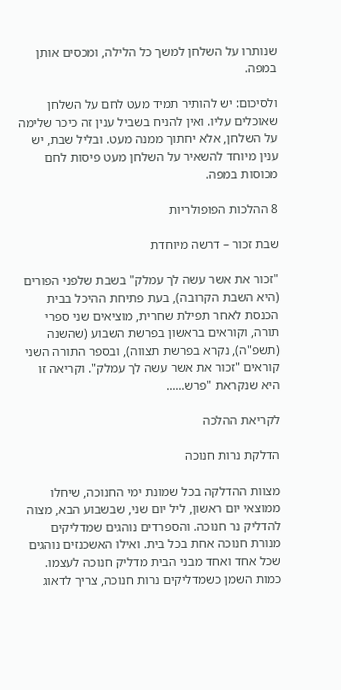שנותרו על השלחן למשך כל הלילה, ומכסים אותן במפה.

ולסיכום: יש להותיר תמיד מעט לחם על השלחן שאוכלים עליו. ואין להניח בשביל ענין זה כיכר שלימה על השלחן, אלא יחתוך ממנה מעט. ובליל שבת, יש ענין מיוחד להשאיר על השלחן מעט פיסות לחם מכוסות במפה.

8 ההלכות הפופולריות

שבת זכור – דרשה מיוחדת

"זכור את אשר עשה לך עמלק" בשבת שלפני הפורים (היא השבת הקרובה), בעת פתיחת ההיכל בבית הכנסת לאחר תפילת שחרית, מוציאים שני ספרי תורה, וקוראים בראשון בפרשת השבוע (שהשנה (תשפ"ה), נקרא בפרשת תצווה), ובספר התורה השני קוראים "זכור את אשר עשה לך עמלק". וקריאה זו היא שנקראת "פרש......

לקריאת ההלכה

הדלקת נרות חנוכה

מצוות ההדלקה בכל שמונת ימי החנוכה, שיחלו ממוצאי יום ראשון, ליל יום שני, שבשבוע הבא, מצוה להדליק נר חנוכה. והספרדים נוהגים שמדליקים מנורת חנוכה אחת בכל בית. ואילו האשכנזים נוהגים שכל אחד ואחד מבני הבית מדליק חנוכה לעצמו. כמות השמן כשמדליקים נרות חנוכה, צריך לדאוג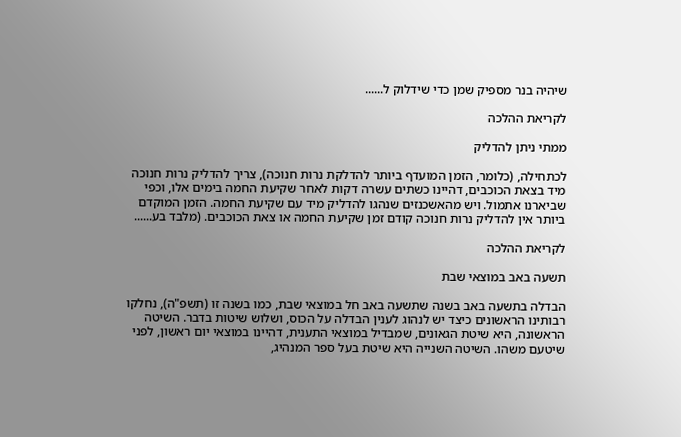שיהיה בנר מספיק שמן כדי שידלוק ל......

לקריאת ההלכה

ממתי ניתן להדליק

לכתחילה, (כלומר, הזמן המועדף ביותר להדלקת נרות חנוכה), צריך להדליק נרות חנוכה מיד בצאת הכוכבים, דהיינו כשתים עשרה דקות לאחר שקיעת החמה בימים אלו, וכפי שביארנו אתמול. ויש מהאשכנזים שנהגו להדליק מיד עם שקיעת החמה. הזמן המוקדם ביותר אין להדליק נרות חנוכה קודם זמן שקיעת החמה או צאת הכוכבים. (מלבד בע......

לקריאת ההלכה

תשעה באב במוצאי שבת

הבדלה בתשעה באב בשנה שתשעה באב חל במוצאי שבת, כמו בשנה זו (תשפ"ה), נחלקו רבותינו הראשונים כיצד יש לנהוג לענין הבדלה על הכוס, ושלוש שיטות בדבר. השיטה הראשונה, היא שיטת הגאונים, שמבדיל במוצאי התענית, דהיינו במוצאי יום ראשון, לפני שיטעם משהו. השיטה השנייה היא שיטת בעל ספר המנהיג,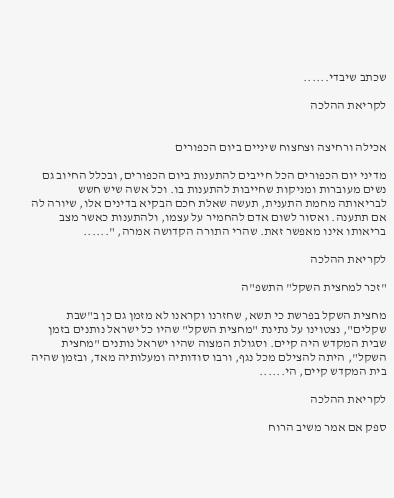שכתב שיבדי......

לקריאת ההלכה


אכילה ורחיצה וצחצוח שיניים ביום הכפורים

מדיני יום הכפורים הכל חייבים להתענות ביום הכפורים, ובכלל החיוב גם נשים מעוברות ומניקות שחייבות להתענות בו. וכל אשה שיש חשש לבריאותה מחמת התענית, תעשה שאלת חכם הבקיא בדינים אלו, שיורה לה אם תתענה. ואסור לשום אדם להחמיר על עצמו, ולהתענות כאשר מצב בריאותו אינו מאפשר זאת. שהרי התורה הקדושה אמרה, "......

לקריאת ההלכה

"זכר למחצית השקל" התשפ"ה

מחצית השקל בפרשת כי תשא, שחזרנו וקראנו לא מזמן גם כן ב"שבת שקלים", נצטוינו על נתינת "מחצית השקל" שהיו כל ישראל נותנים בזמן שבית המקדש היה קיים. וסגולת המצוה שהיו ישראל נותנים "מחצית השקל", היתה להצילם מכל נגף, ורבו סודותיה ומעלותיה מאד, ובזמן שהיה בית המקדש קיים, הי......

לקריאת ההלכה

ספק אם אמר משיב הרוח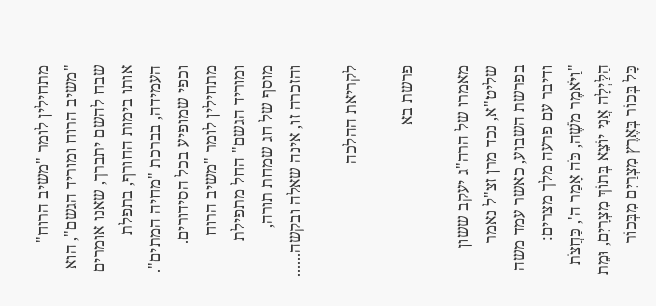מתחילין לומר "משיב הרוח" "משיב הרוח ומוריד הגשם", הוא שבח להשם יתברך, שאנו אומרים אותו בימות החורף, בתפלת העמידה, בברכת "מחיה המתים". וכפי שמופיע בכל הסידורים. מתחילין לומר "משיב הרוח ומוריד הגשם" החל מתפילת מוסף של חג שמחת תורה, והזכרה זו, אינה שאלה ובקשה......

לקריאת ההלכה

פרשת בא

מאמרו של הרה"ג יעקב ששון שליט"א, נכד מרן זצ"ל נאמר בפרשת השבוע, כאשר עמד משה ודיבר עם פרעה מלך מצרים: "וַיֹּאמֶר מֹשֶׁה, כֹּה אָמַר ה', כַּחֲצֹת הַלַּיְלָה אֲנִי יוֹצֵא בְּתוֹךְ מִצְרָיִם, וּמֵת כָּל בְּכוֹר בְּאֶרֶץ מִצְרַיִם מִבְּכוֹר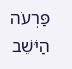פַּרְעֹה הַיֹּשֵׁב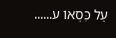עַל כִּסְאוֹ ע......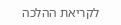לקריאת ההלכה